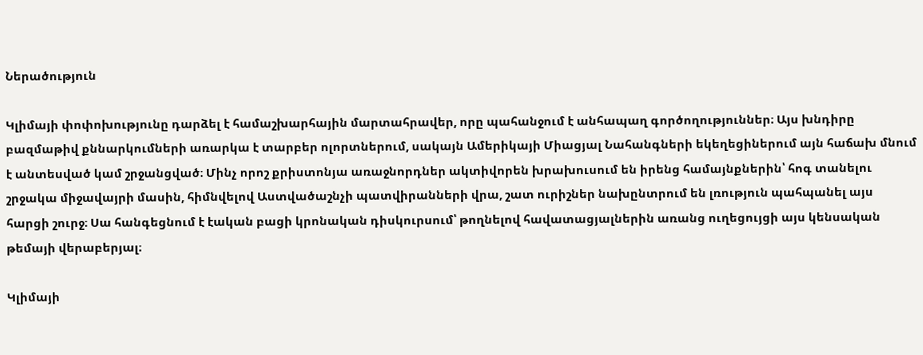Ներածություն

Կլիմայի փոփոխությունը դարձել է համաշխարհային մարտահրավեր, որը պահանջում է անհապաղ գործողություններ։ Այս խնդիրը բազմաթիվ քննարկումների առարկա է տարբեր ոլորտներում, սակայն Ամերիկայի Միացյալ Նահանգների եկեղեցիներում այն հաճախ մնում է անտեսված կամ շրջանցված։ Մինչ որոշ քրիստոնյա առաջնորդներ ակտիվորեն խրախուսում են իրենց համայնքներին՝ հոգ տանելու շրջակա միջավայրի մասին, հիմնվելով Աստվածաշնչի պատվիրանների վրա, շատ ուրիշներ նախընտրում են լռություն պահպանել այս հարցի շուրջ։ Սա հանգեցնում է էական բացի կրոնական դիսկուրսում՝ թողնելով հավատացյալներին առանց ուղեցույցի այս կենսական թեմայի վերաբերյալ։

Կլիմայի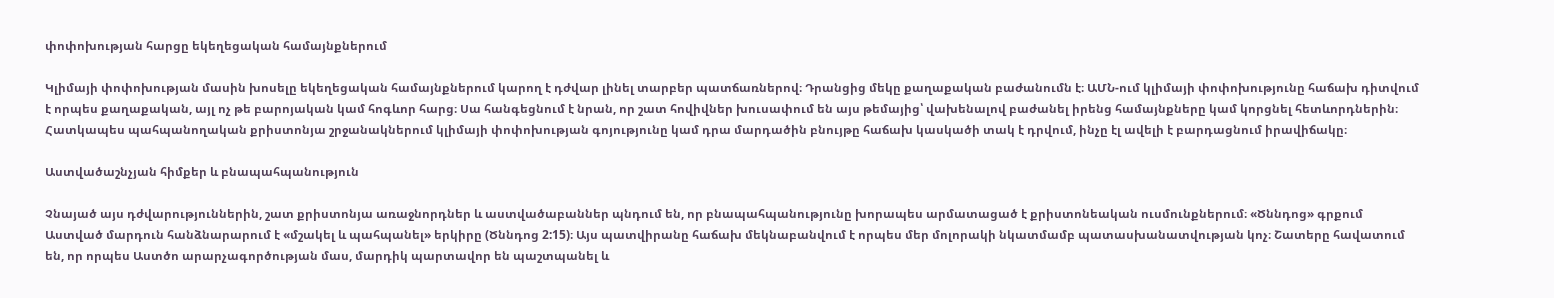փոփոխության հարցը եկեղեցական համայնքներում

Կլիմայի փոփոխության մասին խոսելը եկեղեցական համայնքներում կարող է դժվար լինել տարբեր պատճառներով։ Դրանցից մեկը քաղաքական բաժանումն է։ ԱՄՆ-ում կլիմայի փոփոխությունը հաճախ դիտվում է որպես քաղաքական, այլ ոչ թե բարոյական կամ հոգևոր հարց։ Սա հանգեցնում է նրան, որ շատ հովիվներ խուսափում են այս թեմայից՝ վախենալով բաժանել իրենց համայնքները կամ կորցնել հետևորդներին։ Հատկապես պահպանողական քրիստոնյա շրջանակներում կլիմայի փոփոխության գոյությունը կամ դրա մարդածին բնույթը հաճախ կասկածի տակ է դրվում, ինչը էլ ավելի է բարդացնում իրավիճակը։

Աստվածաշնչյան հիմքեր և բնապահպանություն

Չնայած այս դժվարություններին, շատ քրիստոնյա առաջնորդներ և աստվածաբաններ պնդում են, որ բնապահպանությունը խորապես արմատացած է քրիստոնեական ուսմունքներում։ «Ծննդոց» գրքում Աստված մարդուն հանձնարարում է «մշակել և պահպանել» երկիրը (Ծննդոց 2:15)։ Այս պատվիրանը հաճախ մեկնաբանվում է որպես մեր մոլորակի նկատմամբ պատասխանատվության կոչ։ Շատերը հավատում են, որ որպես Աստծո արարչագործության մաս, մարդիկ պարտավոր են պաշտպանել և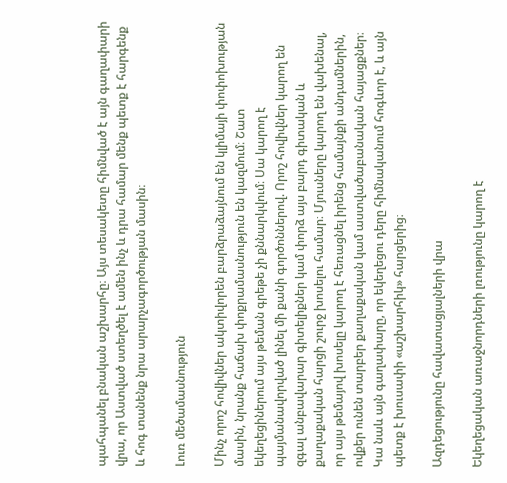պահպանել բնական աշխարհը։ Այս տեսակետը հիմնված է այն գաղափարի վրա, որ Աստված ստեղծել է ամեն ինչ և դրա համար մենք պետք է հարգենք և հոգ տանենք նրա արարչագործության մասին։

Լուռ մեծամասնություն

Մինչ որոշ հովիվներ ակտիվորեն բարձրաձայնում են կլիմայի փոփոխության մասին, նրանք հաճախ փոքրամասնություն են կազմում։ Շատ եկեղեցիներում այս թեման գրեթե չի քննարկվում։ Սա կարող է պայմանավորված լինել մի քանի գործոններով. Որոշ հովիվներ կարող են զգալ անբավարար գիտելիքներ կամ փորձ այս բարդ գիտական և քաղաքական հարցի շուրջ խոսելու համար։ Մյուսները կարող են վախենալ, որ այս թեմայով խոսելը կարող է հեռացնել իրենց համայնքի անդամներին, ովքեր ունեն տարբեր քաղաքական կամ աստվածաբանական հայացքներ։ Կա նաև այն գաղափարը, որ եկեղեցու դերը հիմնականում հոգևոր է, և այն պետք է խուսափի «աշխարհիկ» հարցերից։

Ազդեցությունը հավատացյալների վրա

Եկեղեցական առաջնորդների լռությունը կարող է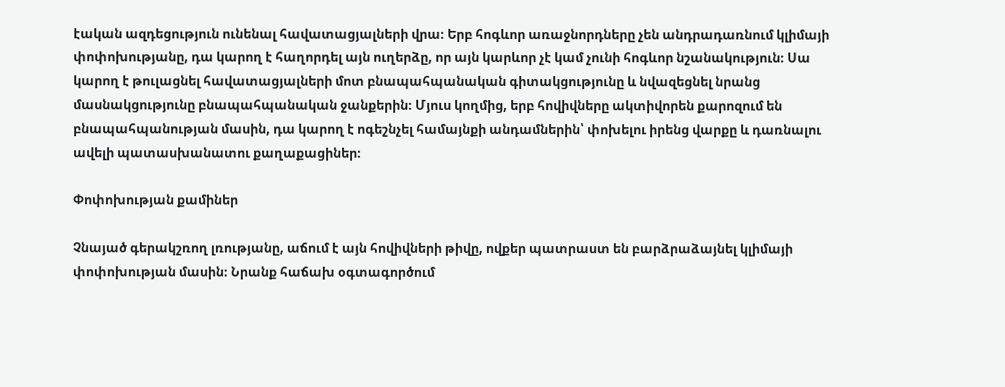էական ազդեցություն ունենալ հավատացյալների վրա։ Երբ հոգևոր առաջնորդները չեն անդրադառնում կլիմայի փոփոխությանը, դա կարող է հաղորդել այն ուղերձը, որ այն կարևոր չէ կամ չունի հոգևոր նշանակություն։ Սա կարող է թուլացնել հավատացյալների մոտ բնապահպանական գիտակցությունը և նվազեցնել նրանց մասնակցությունը բնապահպանական ջանքերին։ Մյուս կողմից, երբ հովիվները ակտիվորեն քարոզում են բնապահպանության մասին, դա կարող է ոգեշնչել համայնքի անդամներին՝ փոխելու իրենց վարքը և դառնալու ավելի պատասխանատու քաղաքացիներ։

Փոփոխության քամիներ

Չնայած գերակշռող լռությանը, աճում է այն հովիվների թիվը, ովքեր պատրաստ են բարձրաձայնել կլիմայի փոփոխության մասին։ Նրանք հաճախ օգտագործում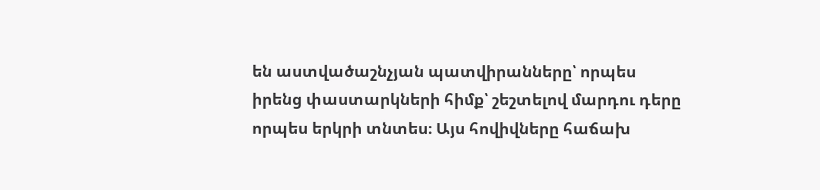են աստվածաշնչյան պատվիրանները՝ որպես իրենց փաստարկների հիմք՝ շեշտելով մարդու դերը որպես երկրի տնտես։ Այս հովիվները հաճախ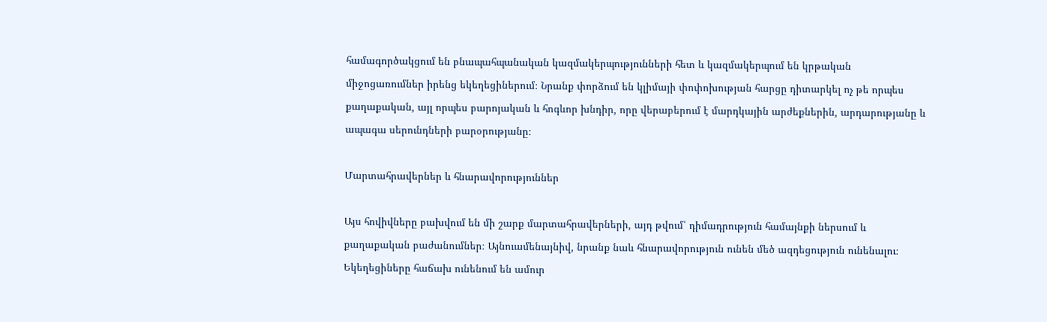համագործակցում են բնապահպանական կազմակերպությունների հետ և կազմակերպում են կրթական միջոցառումներ իրենց եկեղեցիներում։ Նրանք փորձում են կլիմայի փոփոխության հարցը դիտարկել ոչ թե որպես քաղաքական, այլ որպես բարոյական և հոգևոր խնդիր, որը վերաբերում է մարդկային արժեքներին, արդարությանը և ապագա սերունդների բարօրությանը։

Մարտահրավերներ և հնարավորություններ

Այս հովիվները բախվում են մի շարք մարտահրավերների, այդ թվում՝ դիմադրություն համայնքի ներսում և քաղաքական բաժանումներ։ Այնուամենայնիվ, նրանք նաև հնարավորություն ունեն մեծ ազդեցություն ունենալու։ Եկեղեցիները հաճախ ունենում են ամուր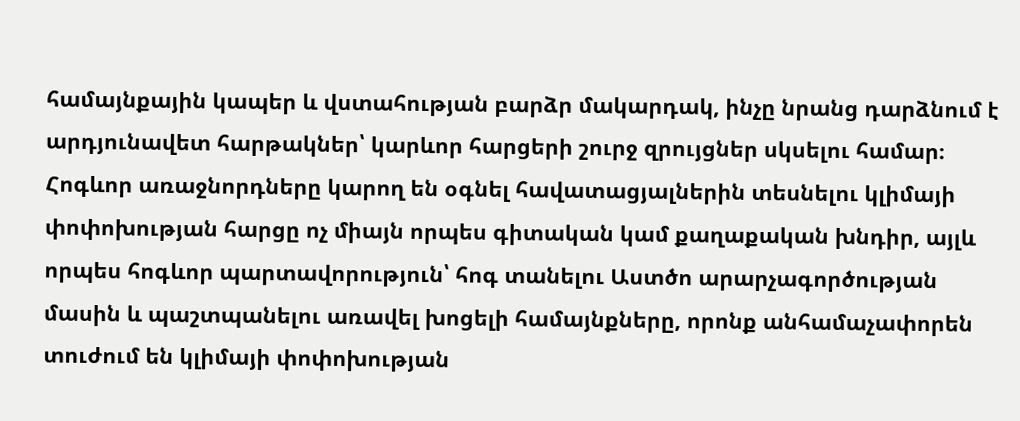համայնքային կապեր և վստահության բարձր մակարդակ, ինչը նրանց դարձնում է արդյունավետ հարթակներ՝ կարևոր հարցերի շուրջ զրույցներ սկսելու համար։ Հոգևոր առաջնորդները կարող են օգնել հավատացյալներին տեսնելու կլիմայի փոփոխության հարցը ոչ միայն որպես գիտական կամ քաղաքական խնդիր, այլև որպես հոգևոր պարտավորություն՝ հոգ տանելու Աստծո արարչագործության մասին և պաշտպանելու առավել խոցելի համայնքները, որոնք անհամաչափորեն տուժում են կլիմայի փոփոխության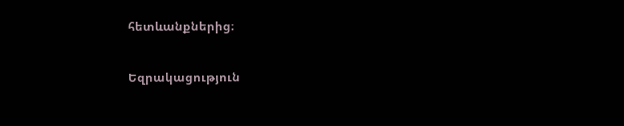հետևանքներից։

Եզրակացություն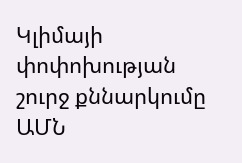Կլիմայի փոփոխության շուրջ քննարկումը ԱՄՆ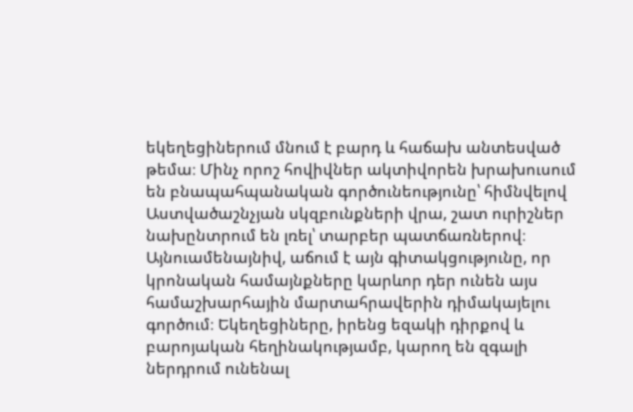եկեղեցիներում մնում է բարդ և հաճախ անտեսված թեմա։ Մինչ որոշ հովիվներ ակտիվորեն խրախուսում են բնապահպանական գործունեությունը՝ հիմնվելով Աստվածաշնչյան սկզբունքների վրա, շատ ուրիշներ նախընտրում են լռել՝ տարբեր պատճառներով։ Այնուամենայնիվ, աճում է այն գիտակցությունը, որ կրոնական համայնքները կարևոր դեր ունեն այս համաշխարհային մարտահրավերին դիմակայելու գործում։ Եկեղեցիները, իրենց եզակի դիրքով և բարոյական հեղինակությամբ, կարող են զգալի ներդրում ունենալ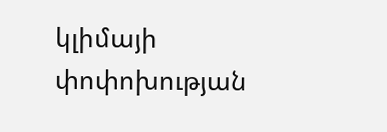կլիմայի փոփոխության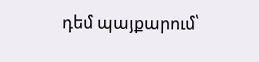դեմ պայքարում՝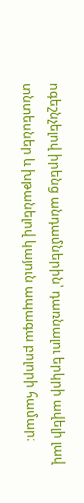ոգեշնչելով իրենց անդամներին՝ դառնալու երկրի ավելի լավ տնտեսներ և խթանելով կայուն ապագա բոլորի համար։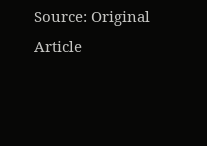Source: Original Article